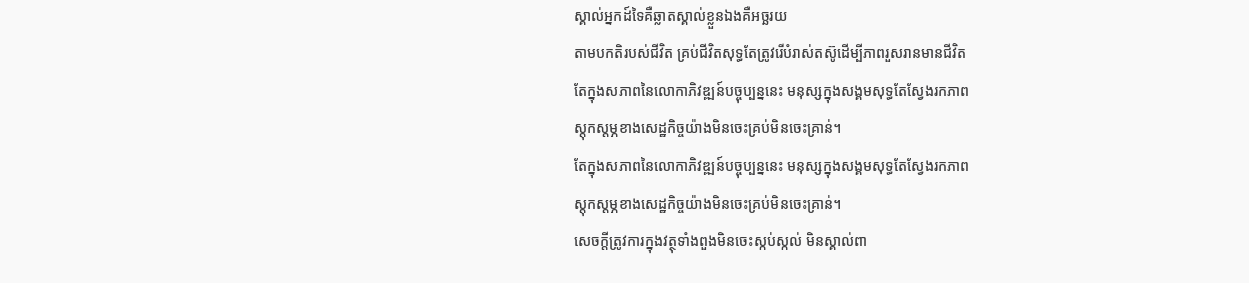ស្គាល់អ្នកដ៍ទៃគឺឆ្លាតស្គាល់ខ្លួនឯងគឺអច្ឆរយ
តាមបកតិរបស់ជីវិត គ្រប់ជីវិតសុទ្ធតែត្រូវរើបំរាស់តស៊ូដើម្បីភាពរួសរានមានជីវិត
តែក្នុងសភាពនៃលោកាភិវឌ្ឍន៍បច្ចុប្បន្ននេះ មនុស្សក្នុងសង្គមសុទ្ធតែស្វែងរកភាព
ស្តុកស្តម្ភខាងសេដ្ឋកិច្ចយ៉ាងមិនចេះគ្រប់មិនចេះគ្រាន់។
តែក្នុងសភាពនៃលោកាភិវឌ្ឍន៍បច្ចុប្បន្ននេះ មនុស្សក្នុងសង្គមសុទ្ធតែស្វែងរកភាព
ស្តុកស្តម្ភខាងសេដ្ឋកិច្ចយ៉ាងមិនចេះគ្រប់មិនចេះគ្រាន់។
សេចក្តីត្រូវការក្នុងវត្ថុទាំងពួងមិនចេះស្កប់ស្កល់ មិនស្គាល់ពា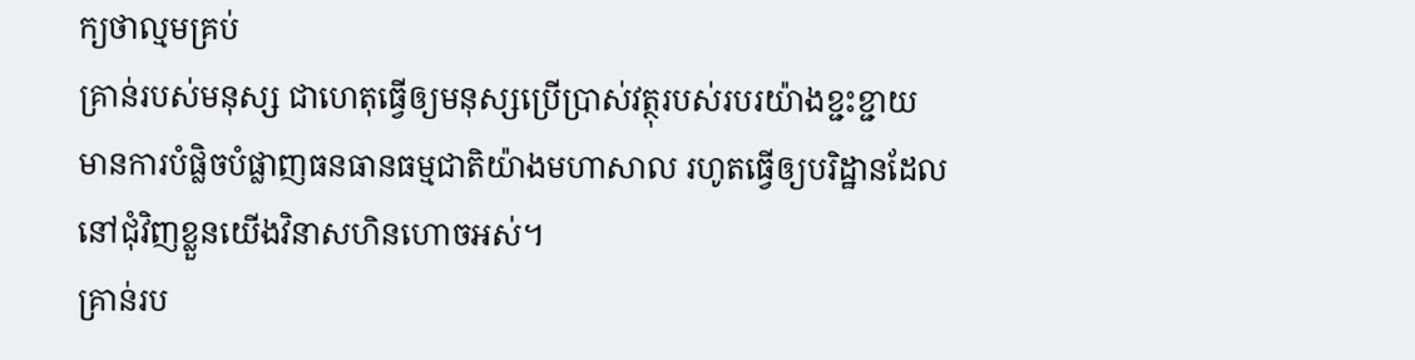ក្យថាល្មមគ្រប់
គ្រាន់របស់មនុស្ស ជាហេតុធ្វើឲ្យមនុស្សប្រើប្រាស់វត្ថុរបស់របរយ៉ាងខ្ជះខ្ជាយ
មានការបំផ្លិចបំផ្លាញធនធានធម្មជាតិយ៉ាងមហាសាល រហូតធ្វើឲ្យបរិដ្ឋានដែល
នៅជុំវិញខ្លួនយើងវិនាសហិនហោចអស់។
គ្រាន់រប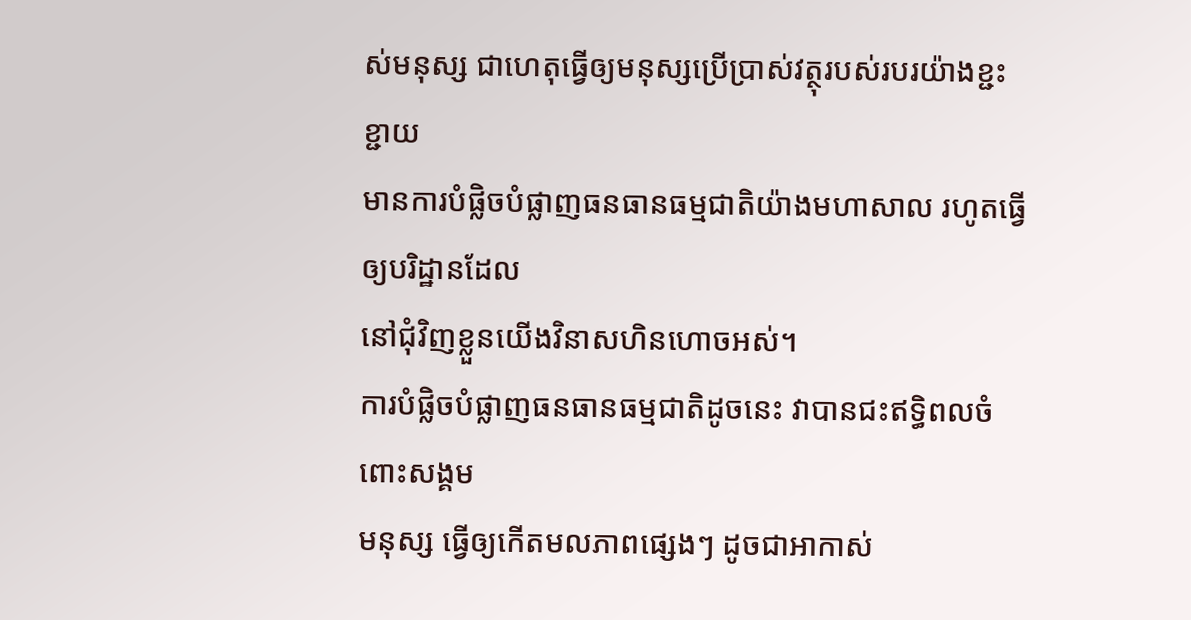ស់មនុស្ស ជាហេតុធ្វើឲ្យមនុស្សប្រើប្រាស់វត្ថុរបស់របរយ៉ាងខ្ជះខ្ជាយ
មានការបំផ្លិចបំផ្លាញធនធានធម្មជាតិយ៉ាងមហាសាល រហូតធ្វើឲ្យបរិដ្ឋានដែល
នៅជុំវិញខ្លួនយើងវិនាសហិនហោចអស់។
ការបំផ្លិចបំផ្លាញធនធានធម្មជាតិដូចនេះ វាបានជះឥទ្ធិពលចំពោះសង្គម
មនុស្ស ធ្វើឲ្យកើតមលភាពផ្សេងៗ ដូចជាអាកាស់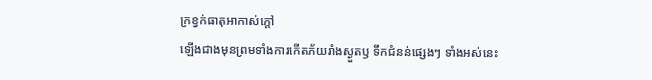ក្រខ្វក់ធាតុអាកាស់ក្តៅ
ឡើងជាងមុនព្រមទាំងការកើតភ័យរាំងស្ងួតឫ ទឹកជំនន់ផ្សេងៗ ទាំងអស់នេះ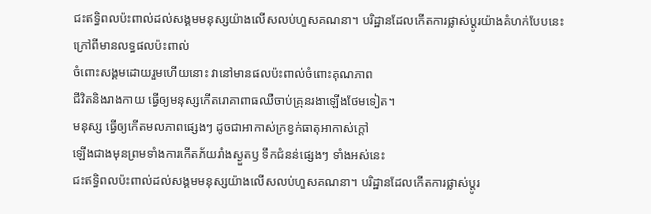ជះឥទ្ធិពលប៉ះពាល់ដល់សង្គមមនុស្សយ៉ាងលើសលប់ហួសគណនា។ បរិដ្ឋានដែលកើតការផ្លាស់ប្តូរយ៉ាងគំហក់បែបនេះ ក្រៅពីមានលទ្ធផលប៉ះពាល់
ចំពោះសង្គមដោយរួមហើយនោះ វានៅមានផលប៉ះពាល់ចំពោះគុណភាព
ជីវិតនិងរាងកាយ ធ្វើឲ្យមនុស្សកើតរោគាពាធឈឺចាប់គ្រុនរងាឡើងថែមទៀត។
មនុស្ស ធ្វើឲ្យកើតមលភាពផ្សេងៗ ដូចជាអាកាស់ក្រខ្វក់ធាតុអាកាស់ក្តៅ
ឡើងជាងមុនព្រមទាំងការកើតភ័យរាំងស្ងួតឫ ទឹកជំនន់ផ្សេងៗ ទាំងអស់នេះ
ជះឥទ្ធិពលប៉ះពាល់ដល់សង្គមមនុស្សយ៉ាងលើសលប់ហួសគណនា។ បរិដ្ឋានដែលកើតការផ្លាស់ប្តូរ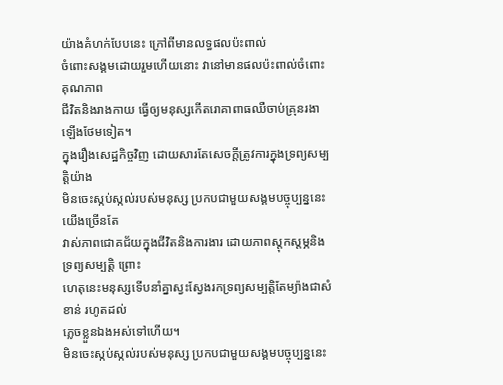យ៉ាងគំហក់បែបនេះ ក្រៅពីមានលទ្ធផលប៉ះពាល់
ចំពោះសង្គមដោយរួមហើយនោះ វានៅមានផលប៉ះពាល់ចំពោះគុណភាព
ជីវិតនិងរាងកាយ ធ្វើឲ្យមនុស្សកើតរោគាពាធឈឺចាប់គ្រុនរងាឡើងថែមទៀត។
ក្នុងរឿងសេដ្ឋកិច្ចវិញ ដោយសារតែសេចក្តីត្រូវការក្នុងទ្រព្យសម្បត្តិយ៉ាង
មិនចេះស្កប់ស្កល់របស់មនុស្ស ប្រកបជាមួយសង្គមបច្ចុប្បន្ននេះ យើងច្រើនតែ
វាស់ភាពជោគជ័យក្នុងជីវិតនិងការងារ ដោយភាពស្តុកស្តម្ភនិងទ្រព្យសម្បតិ្ត ព្រោះ
ហេតុនេះមនុស្សទើបនាំគ្នាស្វះស្វែងរកទ្រព្យសម្បតិ្តតែម្យ៉ាងជាសំខាន់ រហូតដល់
ភ្លេចខ្លួនឯងអស់ទៅហើយ។
មិនចេះស្កប់ស្កល់របស់មនុស្ស ប្រកបជាមួយសង្គមបច្ចុប្បន្ននេះ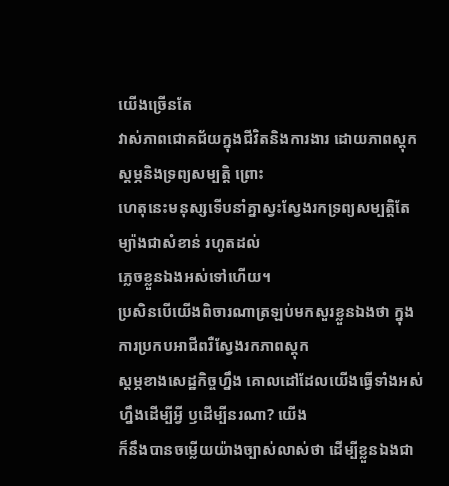យើងច្រើនតែ
វាស់ភាពជោគជ័យក្នុងជីវិតនិងការងារ ដោយភាពស្តុកស្តម្ភនិងទ្រព្យសម្បតិ្ត ព្រោះ
ហេតុនេះមនុស្សទើបនាំគ្នាស្វះស្វែងរកទ្រព្យសម្បតិ្តតែម្យ៉ាងជាសំខាន់ រហូតដល់
ភ្លេចខ្លួនឯងអស់ទៅហើយ។
ប្រសិនបើយើងពិចារណាត្រឡប់មកសួរខ្លួនឯងថា ក្នុងការប្រកបអាជីពរឺស្វែងរកភាពស្តុក
ស្តម្ភខាងសេដ្ឋកិច្ចហ្នឹង គោលដៅដែលយើងធ្វើទាំងអស់ហ្នឹងដើម្បីអ្វី ឫដើម្បីនរណា? យើង
ក៏នឹងបានចម្លើយយ៉ាងច្បាស់លាស់ថា ដើម្បីខ្លួនឯងជា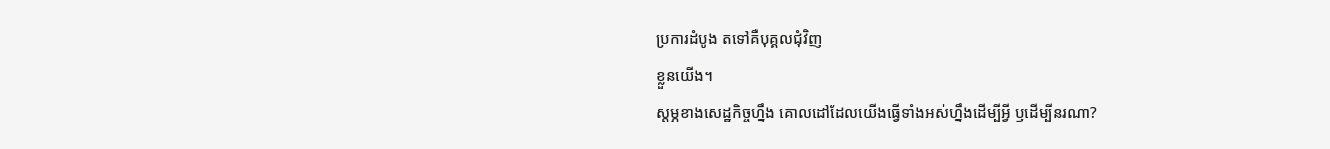ប្រការដំបូង តទៅគឺបុគ្គលជុំវិញ
ខ្លួនយើង។
ស្តម្ភខាងសេដ្ឋកិច្ចហ្នឹង គោលដៅដែលយើងធ្វើទាំងអស់ហ្នឹងដើម្បីអ្វី ឫដើម្បីនរណា?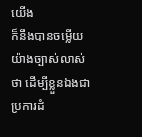យើង
ក៏នឹងបានចម្លើយយ៉ាងច្បាស់លាស់ថា ដើម្បីខ្លួនឯងជាប្រការដំ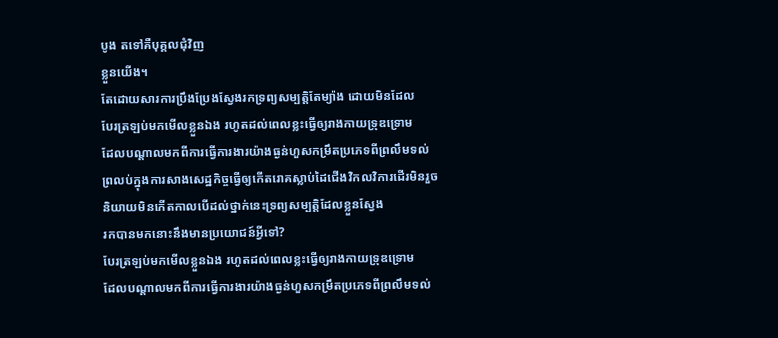បូង តទៅគឺបុគ្គលជុំវិញ
ខ្លួនយើង។
តែដោយសារការប្រឹងប្រែងស្វែងរកទ្រព្យសម្បតិ្តតែម្យ៉ាង ដោយមិនដែល
បែរត្រឡប់មកមើលខ្លួនឯង រហូតដល់ពេលខ្លះធ្វើឲ្យរាងកាយទ្រុឌទ្រោម
ដែលបណ្តាលមកពីការធ្វើការងារយ៉ាងធ្ងន់ហួសកម្រឹតប្រភេទពីព្រលឹមទល់
ព្រលប់ក្នុងការសាងសេដ្ឋកិច្ចធ្វើឲ្យកើតរោគស្លាប់ដៃជើងវិកលវិការដើរមិនរួច
និយាយមិនកើតកាលបើដល់ថ្នាក់នេះទ្រព្យសម្បត្តិដែលខ្លួនស្វែង
រកបានមកនោះនឹងមានប្រយោជន៍អ្វីទៅ?
បែរត្រឡប់មកមើលខ្លួនឯង រហូតដល់ពេលខ្លះធ្វើឲ្យរាងកាយទ្រុឌទ្រោម
ដែលបណ្តាលមកពីការធ្វើការងារយ៉ាងធ្ងន់ហួសកម្រឹតប្រភេទពីព្រលឹមទល់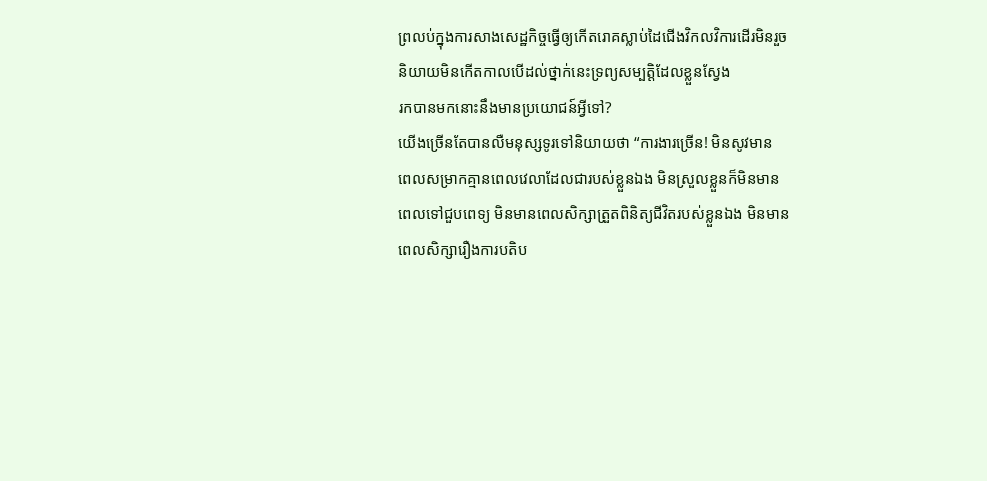ព្រលប់ក្នុងការសាងសេដ្ឋកិច្ចធ្វើឲ្យកើតរោគស្លាប់ដៃជើងវិកលវិការដើរមិនរួច
និយាយមិនកើតកាលបើដល់ថ្នាក់នេះទ្រព្យសម្បត្តិដែលខ្លួនស្វែង
រកបានមកនោះនឹងមានប្រយោជន៍អ្វីទៅ?
យើងច្រើនតែបានលឺមនុស្សទូរទៅនិយាយថា “ការងារច្រើន! មិនសូវមាន
ពេលសម្រាកគ្មានពេលវេលាដែលជារបស់ខ្លួនឯង មិនស្រួលខ្លួនក៏មិនមាន
ពេលទៅជួបពេទ្យ មិនមានពេលសិក្សាត្រួតពិនិត្យជីវិតរបស់ខ្លួនឯង មិនមាន
ពេលសិក្សារឿងការបតិប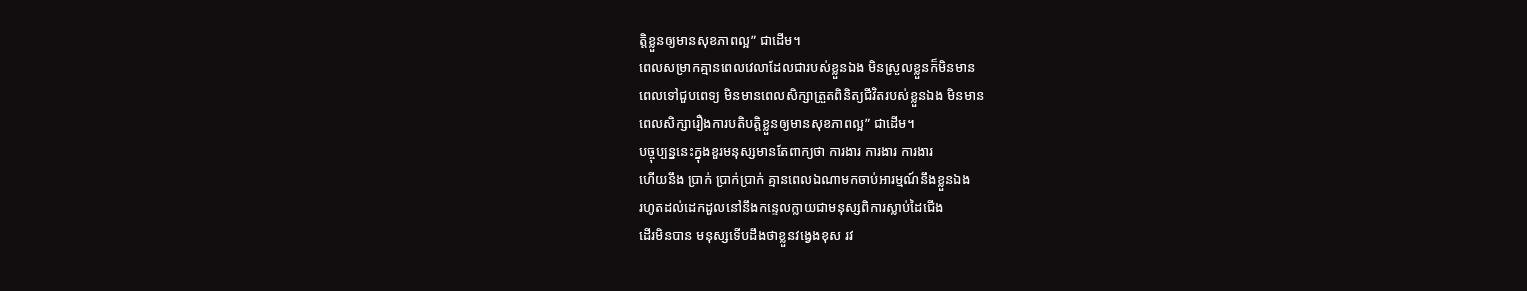ត្តិខ្លួនឲ្យមានសុខភាពល្អ” ជាដើម។
ពេលសម្រាកគ្មានពេលវេលាដែលជារបស់ខ្លួនឯង មិនស្រួលខ្លួនក៏មិនមាន
ពេលទៅជួបពេទ្យ មិនមានពេលសិក្សាត្រួតពិនិត្យជីវិតរបស់ខ្លួនឯង មិនមាន
ពេលសិក្សារឿងការបតិបត្តិខ្លួនឲ្យមានសុខភាពល្អ” ជាដើម។
បច្ចុប្បន្ននេះក្នុងខួរមនុស្សមានតែពាក្យថា ការងារ ការងារ ការងារ
ហើយនឹង ប្រាក់ ប្រាក់ប្រាក់ គ្មានពេលឯណាមកចាប់អារម្មណ៍នឹងខ្លួនឯង
រហូតដល់ដេកដួលនៅនឹងកន្ទេលក្លាយជាមនុស្សពិការស្លាប់ដៃជើង
ដើរមិនបាន មនុស្សទើបដឹងថាខ្លួនវង្វេងខុស រវ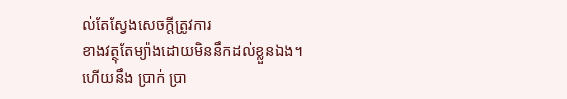ល់តែស្វែងសេចក្តីត្រូវការ
ខាងវត្ថុតែម្យ៉ាងដោយមិននឹកដល់ខ្លួនឯង។
ហើយនឹង ប្រាក់ ប្រា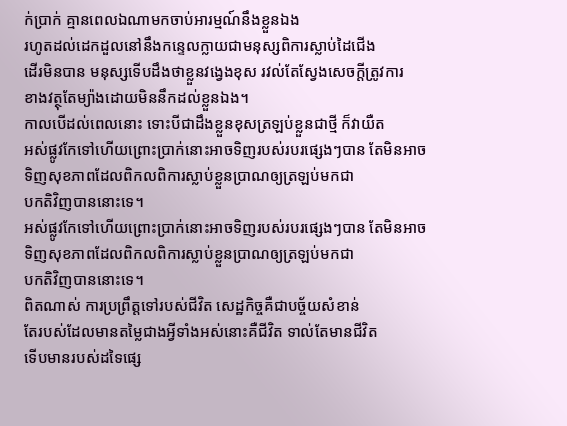ក់ប្រាក់ គ្មានពេលឯណាមកចាប់អារម្មណ៍នឹងខ្លួនឯង
រហូតដល់ដេកដួលនៅនឹងកន្ទេលក្លាយជាមនុស្សពិការស្លាប់ដៃជើង
ដើរមិនបាន មនុស្សទើបដឹងថាខ្លួនវង្វេងខុស រវល់តែស្វែងសេចក្តីត្រូវការ
ខាងវត្ថុតែម្យ៉ាងដោយមិននឹកដល់ខ្លួនឯង។
កាលបើដល់ពេលនោះ ទោះបីជាដឹងខ្លួនខុសត្រឡប់ខ្លួនជាថ្មី ក៏វាយឺត
អស់ផ្លូវកែទៅហើយព្រោះប្រាក់នោះអាចទិញរបស់របរផ្សេងៗបាន តែមិនអាច
ទិញសុខភាពដែលពិកលពិការស្លាប់ខ្លួនប្រាណឲ្យត្រឡប់មកជា
បកតិវិញបាននោះទេ។
អស់ផ្លូវកែទៅហើយព្រោះប្រាក់នោះអាចទិញរបស់របរផ្សេងៗបាន តែមិនអាច
ទិញសុខភាពដែលពិកលពិការស្លាប់ខ្លួនប្រាណឲ្យត្រឡប់មកជា
បកតិវិញបាននោះទេ។
ពិតណាស់ ការប្រព្រឹត្តទៅរបស់ជីវិត សេដ្ឋកិច្ចគឺជាបច្ច័យសំខាន់
តែរបស់ដែលមានតម្លៃជាងអ្វីទាំងអស់នោះគឺជីវិត ទាល់តែមានជីវិត
ទើបមានរបស់ដទៃផ្សេ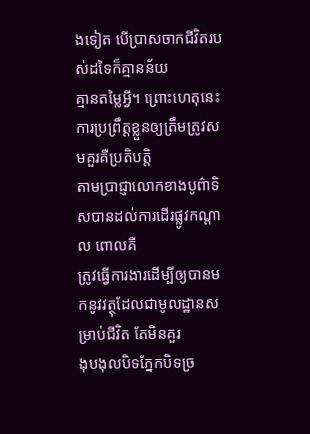ងទៀត បើប្រាសចាកជីវិតរបស់ដទៃក៏គ្មានន័យ
គ្មានតម្លៃអ្វី។ ព្រោះហេតុនេះការប្រព្រឹត្តខ្លួនឲ្យត្រឹមត្រូវសមគួរគឺប្រតិបត្តិ
តាមប្រាជ្ញាលោកខាងបូព៌ាទិសបានដល់ការដើរផ្លូវកណ្តាល ពោលគឺ
ត្រូវធ្វើការងារដើម្បីឲ្យបានមកនូវវត្ថុដែលជាមូលដ្ឋានសម្រាប់ជីវិត តែមិនគួរ
ងុបងុលបិទភ្នែកបិទច្រ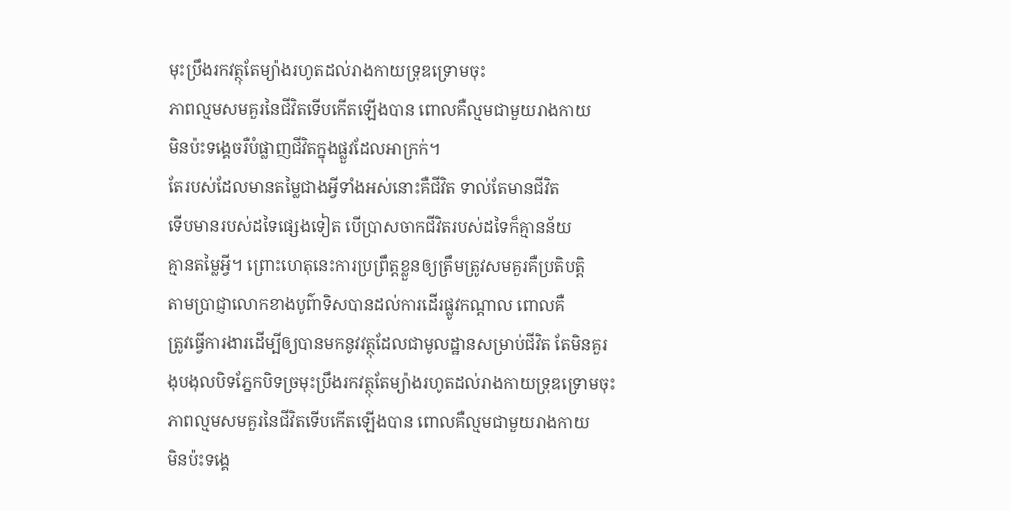មុះប្រឹងរកវត្ថុតែម្យ៉ាងរហូតដល់រាងកាយទ្រុឌទ្រោមចុះ
ភាពល្មមសមគួរនៃជីវិតទើបកើតឡើងបាន ពោលគឺល្មមជាមួយរាងកាយ
មិនប៉ះទង្គេចរឺបំផ្លាញជីវិតក្នុងផ្លួវដែលអាក្រក់។
តែរបស់ដែលមានតម្លៃជាងអ្វីទាំងអស់នោះគឺជីវិត ទាល់តែមានជីវិត
ទើបមានរបស់ដទៃផ្សេងទៀត បើប្រាសចាកជីវិតរបស់ដទៃក៏គ្មានន័យ
គ្មានតម្លៃអ្វី។ ព្រោះហេតុនេះការប្រព្រឹត្តខ្លួនឲ្យត្រឹមត្រូវសមគួរគឺប្រតិបត្តិ
តាមប្រាជ្ញាលោកខាងបូព៌ាទិសបានដល់ការដើរផ្លូវកណ្តាល ពោលគឺ
ត្រូវធ្វើការងារដើម្បីឲ្យបានមកនូវវត្ថុដែលជាមូលដ្ឋានសម្រាប់ជីវិត តែមិនគួរ
ងុបងុលបិទភ្នែកបិទច្រមុះប្រឹងរកវត្ថុតែម្យ៉ាងរហូតដល់រាងកាយទ្រុឌទ្រោមចុះ
ភាពល្មមសមគួរនៃជីវិតទើបកើតឡើងបាន ពោលគឺល្មមជាមួយរាងកាយ
មិនប៉ះទង្គេ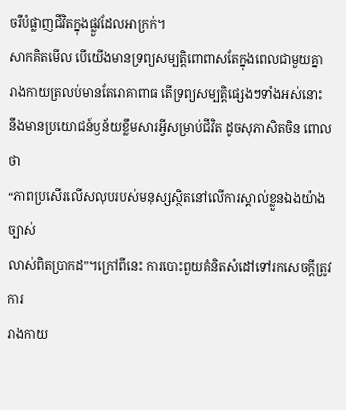ចរឺបំផ្លាញជីវិតក្នុងផ្លួវដែលអាក្រក់។
សាកគិតមើល បើយើងមានទ្រព្យសម្បត្តិពោពាសតែក្នុងពេលជាមួយគ្នា
រាងកាយត្រលប់មានតែរោគាពាធ តើទ្រព្យសម្បត្តិផ្សេងៗទាំងអស់នោះ
នឹងមានប្រយោជន៍ឫន័យខ្លឹមសារអ្វីសម្រាប់ជីវិត ដូចសុភាសិតចិន ពោលថា
“ភាពប្រសើរលើសលុបរបស់មនុស្សស្ថិតនៅលើការស្គាល់ខ្លួនឯងយ៉ាងច្បាស់
លាស់ពិតប្រាកដ”។ក្រៅពីនេះ ការបោះពួយគំនិតសំដៅទៅរកសេចក្តីត្រូវការ
រាងកាយ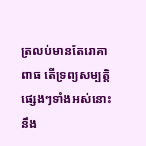ត្រលប់មានតែរោគាពាធ តើទ្រព្យសម្បត្តិផ្សេងៗទាំងអស់នោះ
នឹង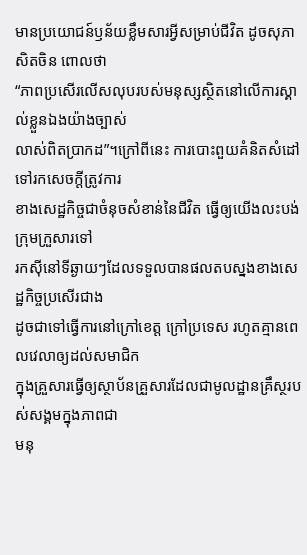មានប្រយោជន៍ឫន័យខ្លឹមសារអ្វីសម្រាប់ជីវិត ដូចសុភាសិតចិន ពោលថា
“ភាពប្រសើរលើសលុបរបស់មនុស្សស្ថិតនៅលើការស្គាល់ខ្លួនឯងយ៉ាងច្បាស់
លាស់ពិតប្រាកដ”។ក្រៅពីនេះ ការបោះពួយគំនិតសំដៅទៅរកសេចក្តីត្រូវការ
ខាងសេដ្ឋកិច្ចជាចំនុចសំខាន់នៃជីវិត ធ្វើឲ្យយើងលះបង់ក្រុមក្រួសារទៅ
រកស៊ីនៅទីឆ្ងាយៗដែលទទួលបានផលតបស្នងខាងសេដ្ឋកិច្ចប្រសើរជាង
ដូចជាទៅធ្វើការនៅក្រៅខេត្ត ក្រៅប្រទេស រហូតគ្មានពេលវេលាឲ្យដល់សមាជិក
ក្នុងគ្រួសារធ្វើឲ្យស្ថាប័នគ្រួសារដែលជាមូលដ្ឋានគ្រឹស្ថរបស់សង្គមក្នុងភាពជា
មនុ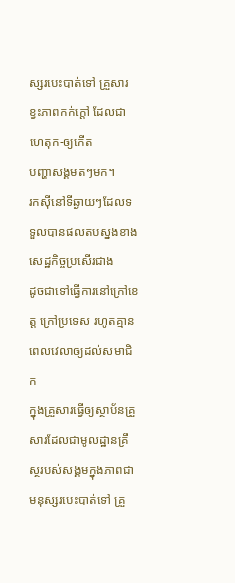ស្សរបេះបាត់ទៅ គ្រួសារខ្វះភាពកក់ក្តៅ ដែលជាហេតុក-ឲ្យកើត
បញ្ហាសង្គមតៗមក។
រកស៊ីនៅទីឆ្ងាយៗដែលទទួលបានផលតបស្នងខាងសេដ្ឋកិច្ចប្រសើរជាង
ដូចជាទៅធ្វើការនៅក្រៅខេត្ត ក្រៅប្រទេស រហូតគ្មានពេលវេលាឲ្យដល់សមាជិក
ក្នុងគ្រួសារធ្វើឲ្យស្ថាប័នគ្រួសារដែលជាមូលដ្ឋានគ្រឹស្ថរបស់សង្គមក្នុងភាពជា
មនុស្សរបេះបាត់ទៅ គ្រួ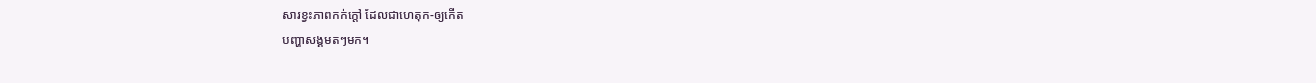សារខ្វះភាពកក់ក្តៅ ដែលជាហេតុក-ឲ្យកើត
បញ្ហាសង្គមតៗមក។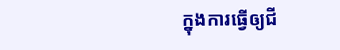ក្នុងការធ្វើឲ្យជី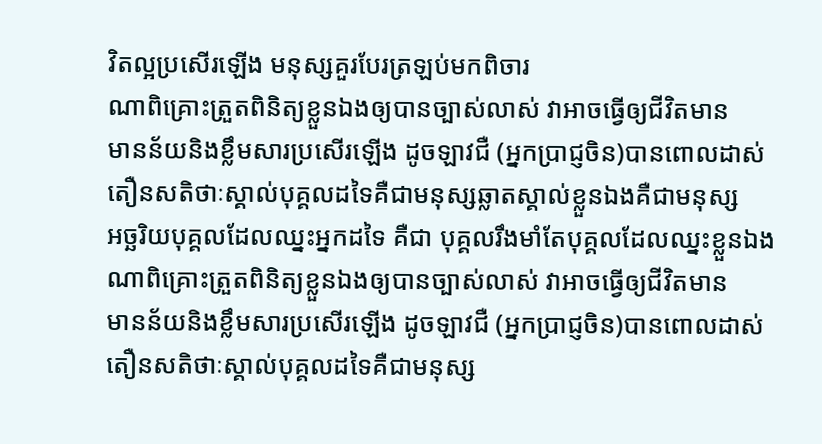វិតល្អប្រសើរឡើង មនុស្សគួរបែរត្រឡប់មកពិចារ
ណាពិគ្រោះត្រួតពិនិត្យខ្លួនឯងឲ្យបានច្បាស់លាស់ វាអាចធ្វើឲ្យជីវិតមាន
មានន័យនិងខ្លឹមសារប្រសើរឡើង ដូចឡាវជឺ (អ្នកប្រាជ្ញចិន)បានពោលដាស់
តឿនសតិថាៈស្គាល់បុគ្គលដទៃគឺជាមនុស្សឆ្លាតស្គាល់ខ្លួនឯងគឺជាមនុស្ស
អច្ឆរិយបុគ្គលដែលឈ្នះអ្នកដទៃ គឺជា បុគ្គលរឹងមាំតែបុគ្គលដែលឈ្នះខ្លួនឯង
ណាពិគ្រោះត្រួតពិនិត្យខ្លួនឯងឲ្យបានច្បាស់លាស់ វាអាចធ្វើឲ្យជីវិតមាន
មានន័យនិងខ្លឹមសារប្រសើរឡើង ដូចឡាវជឺ (អ្នកប្រាជ្ញចិន)បានពោលដាស់
តឿនសតិថាៈស្គាល់បុគ្គលដទៃគឺជាមនុស្ស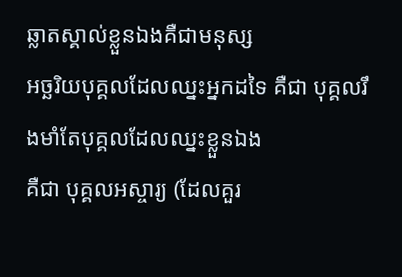ឆ្លាតស្គាល់ខ្លួនឯងគឺជាមនុស្ស
អច្ឆរិយបុគ្គលដែលឈ្នះអ្នកដទៃ គឺជា បុគ្គលរឹងមាំតែបុគ្គលដែលឈ្នះខ្លួនឯង
គឺជា បុគ្គលអស្ចារ្យ (ដែលគួរ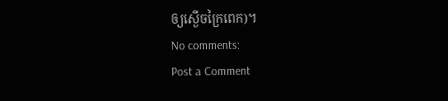ឲ្យស្ងើចក្រៃពេក)។
No comments:
Post a Comment